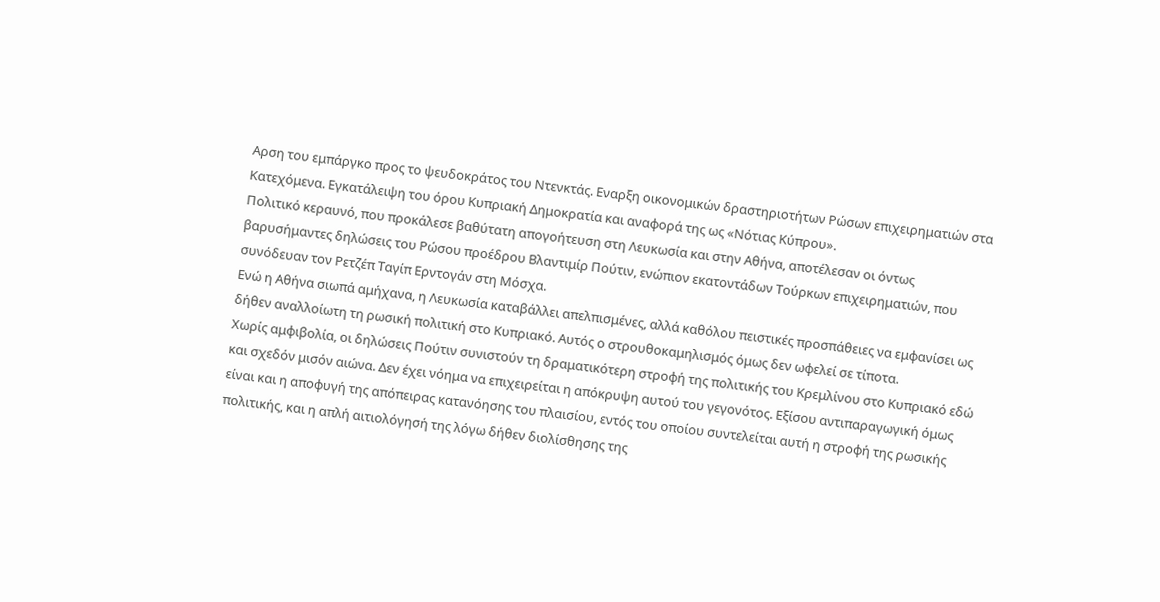Αρση του εμπάργκο προς το ψευδοκράτος του Ντενκτάς. Εναρξη οικονομικών δραστηριοτήτων Ρώσων επιχειρηματιών στα Κατεχόμενα. Εγκατάλειψη του όρου Κυπριακή Δημοκρατία και αναφορά της ως «Νότιας Κύπρου».
Πολιτικό κεραυνό, που προκάλεσε βαθύτατη απογοήτευση στη Λευκωσία και στην Αθήνα, αποτέλεσαν οι όντως βαρυσήμαντες δηλώσεις του Ρώσου προέδρου Βλαντιμίρ Πούτιν, ενώπιον εκατοντάδων Τούρκων επιχειρηματιών, που συνόδευαν τον Ρετζέπ Ταγίπ Ερντογάν στη Μόσχα.
Ενώ η Αθήνα σιωπά αμήχανα, η Λευκωσία καταβάλλει απελπισμένες, αλλά καθόλου πειστικές προσπάθειες να εμφανίσει ως δήθεν αναλλοίωτη τη ρωσική πολιτική στο Κυπριακό. Αυτός ο στρουθοκαμηλισμός όμως δεν ωφελεί σε τίποτα.
Χωρίς αμφιβολία, οι δηλώσεις Πούτιν συνιστούν τη δραματικότερη στροφή της πολιτικής του Κρεμλίνου στο Κυπριακό εδώ και σχεδόν μισόν αιώνα. Δεν έχει νόημα να επιχειρείται η απόκρυψη αυτού του γεγονότος. Εξίσου αντιπαραγωγική όμως είναι και η αποφυγή της απόπειρας κατανόησης του πλαισίου, εντός του οποίου συντελείται αυτή η στροφή της ρωσικής πολιτικής, και η απλή αιτιολόγησή της λόγω δήθεν διολίσθησης της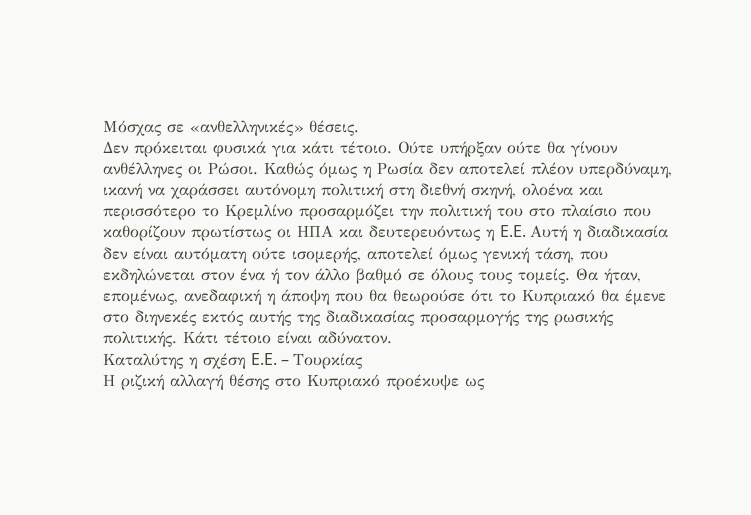Μόσχας σε «ανθελληνικές» θέσεις.
Δεν πρόκειται φυσικά για κάτι τέτοιο. Ούτε υπήρξαν ούτε θα γίνουν ανθέλληνες οι Ρώσοι. Καθώς όμως η Ρωσία δεν αποτελεί πλέον υπερδύναμη, ικανή να χαράσσει αυτόνομη πολιτική στη διεθνή σκηνή, ολοένα και περισσότερο το Κρεμλίνο προσαρμόζει την πολιτική του στο πλαίσιο που καθορίζουν πρωτίστως οι ΗΠΑ και δευτερευόντως η E.E. Αυτή η διαδικασία δεν είναι αυτόματη ούτε ισομερής, αποτελεί όμως γενική τάση, που εκδηλώνεται στον ένα ή τον άλλο βαθμό σε όλους τους τομείς. Θα ήταν, επομένως, ανεδαφική η άποψη που θα θεωρούσε ότι το Κυπριακό θα έμενε στο διηνεκές εκτός αυτής της διαδικασίας προσαρμογής της ρωσικής πολιτικής. Κάτι τέτοιο είναι αδύνατον.
Καταλύτης η σχέση E.E. – Τουρκίας
Η ριζική αλλαγή θέσης στο Κυπριακό προέκυψε ως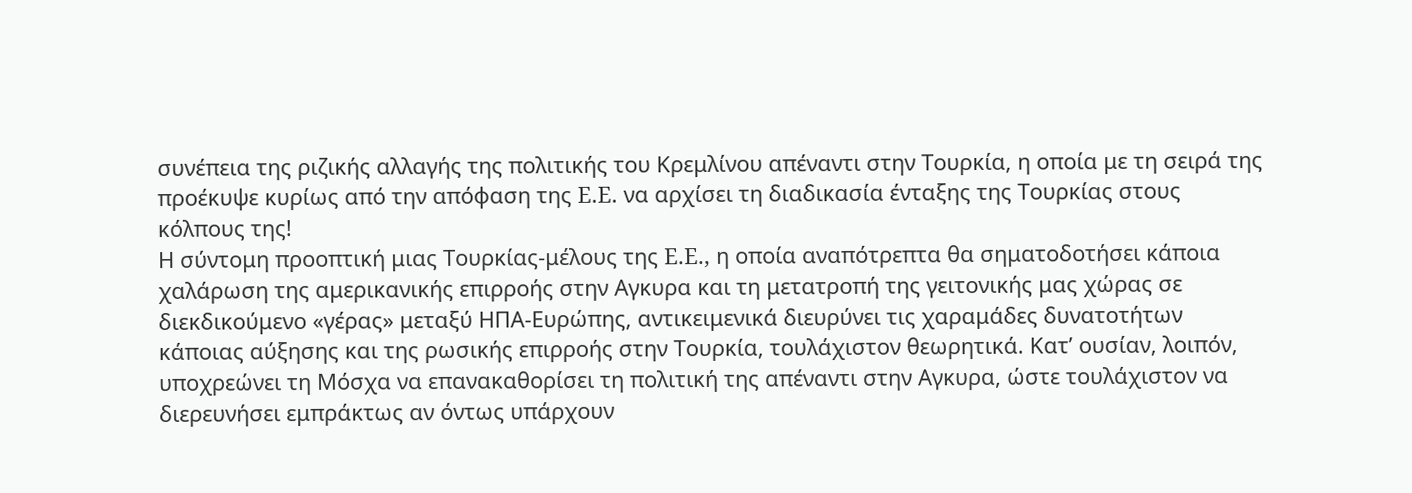συνέπεια της ριζικής αλλαγής της πολιτικής του Κρεμλίνου απέναντι στην Τουρκία, η οποία με τη σειρά της προέκυψε κυρίως από την απόφαση της E.E. να αρχίσει τη διαδικασία ένταξης της Τουρκίας στους κόλπους της!
Η σύντομη προοπτική μιας Τουρκίας-μέλους της E.E., η οποία αναπότρεπτα θα σηματοδοτήσει κάποια χαλάρωση της αμερικανικής επιρροής στην Αγκυρα και τη μετατροπή της γειτονικής μας χώρας σε διεκδικούμενο «γέρας» μεταξύ ΗΠΑ-Ευρώπης, αντικειμενικά διευρύνει τις χαραμάδες δυνατοτήτων κάποιας αύξησης και της ρωσικής επιρροής στην Τουρκία, τουλάχιστον θεωρητικά. Κατ’ ουσίαν, λοιπόν, υποχρεώνει τη Μόσχα να επανακαθορίσει τη πολιτική της απέναντι στην Αγκυρα, ώστε τουλάχιστον να διερευνήσει εμπράκτως αν όντως υπάρχουν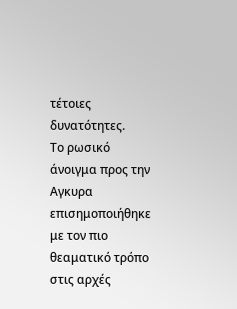τέτοιες δυνατότητες.
Το ρωσικό άνοιγμα προς την Αγκυρα επισημοποιήθηκε με τον πιο θεαματικό τρόπο στις αρχές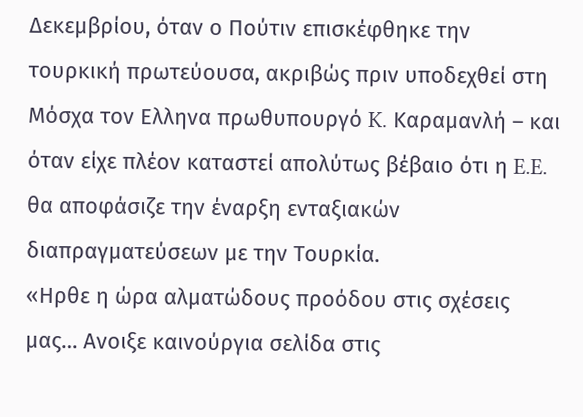Δεκεμβρίου, όταν ο Πούτιν επισκέφθηκε την τουρκική πρωτεύουσα, ακριβώς πριν υποδεχθεί στη Μόσχα τον Ελληνα πρωθυπουργό K. Καραμανλή – και όταν είχε πλέον καταστεί απολύτως βέβαιο ότι η E.E. θα αποφάσιζε την έναρξη ενταξιακών διαπραγματεύσεων με την Τουρκία.
«Ηρθε η ώρα αλματώδους προόδου στις σχέσεις μας… Ανοιξε καινούργια σελίδα στις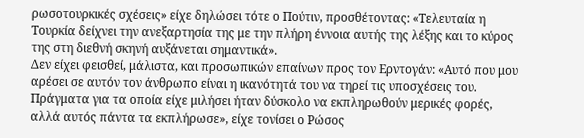ρωσοτουρκικές σχέσεις» είχε δηλώσει τότε ο Πούτιν, προσθέτοντας: «Τελευταία η Τουρκία δείχνει την ανεξαρτησία της με την πλήρη έννοια αυτής της λέξης και το κύρος της στη διεθνή σκηνή αυξάνεται σημαντικά».
Δεν είχει φεισθεί, μάλιστα, και προσωπικών επαίνων προς τον Ερντογάν: «Αυτό που μου αρέσει σε αυτόν τον άνθρωπο είναι η ικανότητά του να τηρεί τις υποσχέσεις του. Πράγματα για τα οποία είχε μιλήσει ήταν δύσκολο να εκπληρωθούν μερικές φορές, αλλά αυτός πάντα τα εκπλήρωσε», είχε τονίσει ο Ρώσος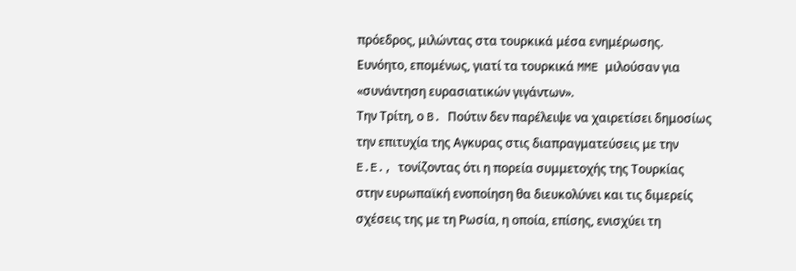πρόεδρος, μιλώντας στα τουρκικά μέσα ενημέρωσης. Ευνόητο, επομένως, γιατί τα τουρκικά MME μιλούσαν για «συνάντηση ευρασιατικών γιγάντων».
Την Τρίτη, ο B. Πούτιν δεν παρέλειψε να χαιρετίσει δημοσίως την επιτυχία της Αγκυρας στις διαπραγματεύσεις με την E.E., τονίζοντας ότι η πορεία συμμετοχής της Τουρκίας στην ευρωπαϊκή ενοποίηση θα διευκολύνει και τις διμερείς σχέσεις της με τη Ρωσία, η οποία, επίσης, ενισχύει τη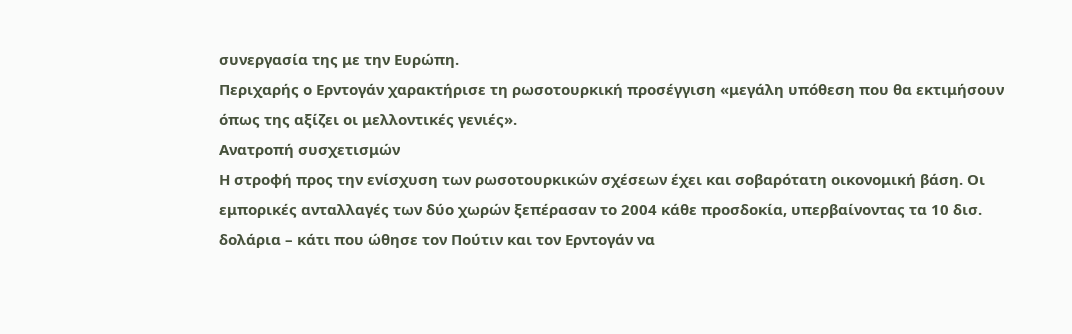συνεργασία της με την Ευρώπη.
Περιχαρής ο Ερντογάν χαρακτήρισε τη ρωσοτουρκική προσέγγιση «μεγάλη υπόθεση που θα εκτιμήσουν όπως της αξίζει οι μελλοντικές γενιές».
Ανατροπή συσχετισμών
Η στροφή προς την ενίσχυση των ρωσοτουρκικών σχέσεων έχει και σοβαρότατη οικονομική βάση. Οι εμπορικές ανταλλαγές των δύο χωρών ξεπέρασαν το 2004 κάθε προσδοκία, υπερβαίνοντας τα 10 δισ. δολάρια – κάτι που ώθησε τον Πούτιν και τον Ερντογάν να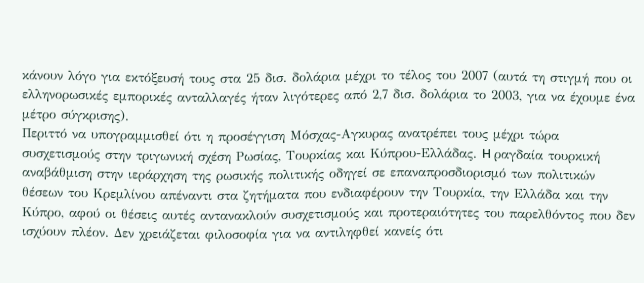κάνουν λόγο για εκτόξευσή τους στα 25 δισ. δολάρια μέχρι το τέλος του 2007 (αυτά τη στιγμή που οι ελληνορωσικές εμπορικές ανταλλαγές ήταν λιγότερες από 2,7 δισ. δολάρια το 2003, για να έχουμε ένα μέτρο σύγκρισης).
Περιττό να υπογραμμισθεί ότι η προσέγγιση Μόσχας-Αγκυρας ανατρέπει τους μέχρι τώρα συσχετισμούς στην τριγωνική σχέση Ρωσίας, Τουρκίας και Κύπρου-Ελλάδας. H ραγδαία τουρκική αναβάθμιση στην ιεράρχηση της ρωσικής πολιτικής οδηγεί σε επαναπροσδιορισμό των πολιτικών θέσεων του Κρεμλίνου απέναντι στα ζητήματα που ενδιαφέρουν την Τουρκία, την Ελλάδα και την Κύπρο, αφού οι θέσεις αυτές αντανακλούν συσχετισμούς και προτεραιότητες του παρελθόντος που δεν ισχύουν πλέον. Δεν χρειάζεται φιλοσοφία για να αντιληφθεί κανείς ότι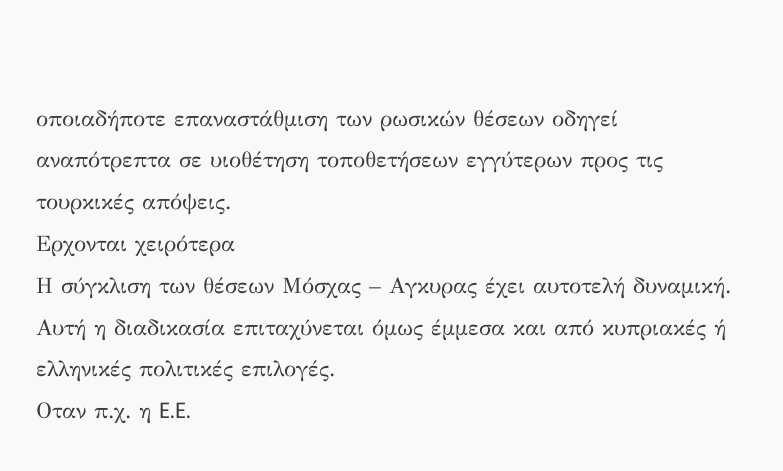οποιαδήποτε επαναστάθμιση των ρωσικών θέσεων οδηγεί αναπότρεπτα σε υιοθέτηση τοποθετήσεων εγγύτερων προς τις τουρκικές απόψεις.
Ερχονται χειρότερα
Η σύγκλιση των θέσεων Μόσχας – Αγκυρας έχει αυτοτελή δυναμική. Αυτή η διαδικασία επιταχύνεται όμως έμμεσα και από κυπριακές ή ελληνικές πολιτικές επιλογές.
Οταν π.χ. η E.E.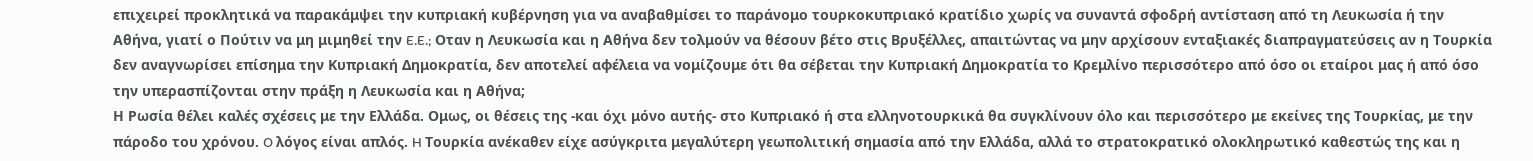επιχειρεί προκλητικά να παρακάμψει την κυπριακή κυβέρνηση για να αναβαθμίσει το παράνομο τουρκοκυπριακό κρατίδιο χωρίς να συναντά σφοδρή αντίσταση από τη Λευκωσία ή την Αθήνα, γιατί ο Πούτιν να μη μιμηθεί την E.E.; Οταν η Λευκωσία και η Αθήνα δεν τολμούν να θέσουν βέτο στις Βρυξέλλες, απαιτώντας να μην αρχίσουν ενταξιακές διαπραγματεύσεις αν η Τουρκία δεν αναγνωρίσει επίσημα την Κυπριακή Δημοκρατία, δεν αποτελεί αφέλεια να νομίζουμε ότι θα σέβεται την Κυπριακή Δημοκρατία το Κρεμλίνο περισσότερο από όσο οι εταίροι μας ή από όσο την υπερασπίζονται στην πράξη η Λευκωσία και η Αθήνα;
Η Ρωσία θέλει καλές σχέσεις με την Ελλάδα. Ομως, οι θέσεις της -και όχι μόνο αυτής- στο Κυπριακό ή στα ελληνοτουρκικά θα συγκλίνουν όλο και περισσότερο με εκείνες της Τουρκίας, με την πάροδο του χρόνου. O λόγος είναι απλός. H Τουρκία ανέκαθεν είχε ασύγκριτα μεγαλύτερη γεωπολιτική σημασία από την Ελλάδα, αλλά το στρατοκρατικό ολοκληρωτικό καθεστώς της και η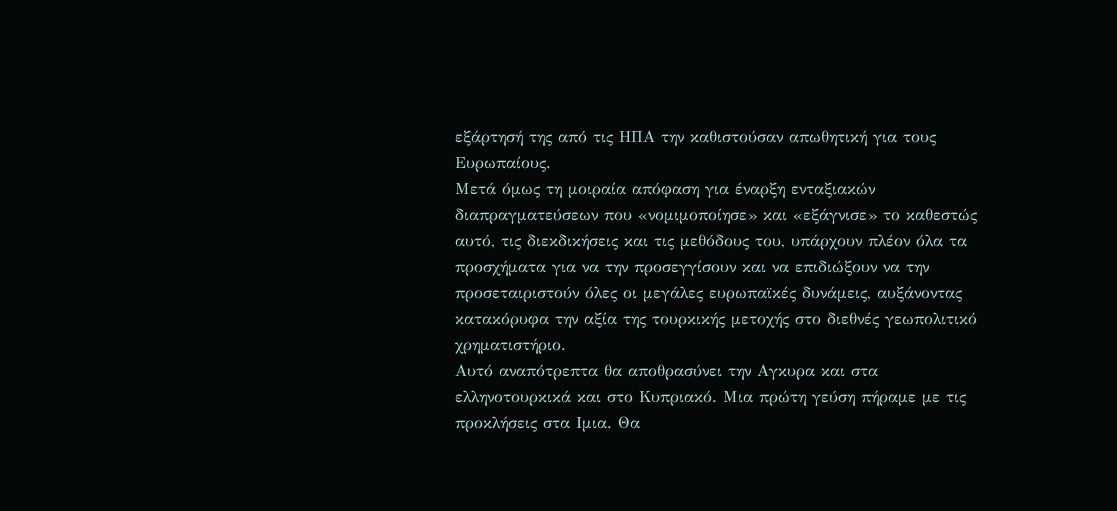εξάρτησή της από τις ΗΠΑ την καθιστούσαν απωθητική για τους Ευρωπαίους.
Μετά όμως τη μοιραία απόφαση για έναρξη ενταξιακών διαπραγματεύσεων που «νομιμοποίησε» και «εξάγνισε» το καθεστώς αυτό, τις διεκδικήσεις και τις μεθόδους του, υπάρχουν πλέον όλα τα προσχήματα για να την προσεγγίσουν και να επιδιώξουν να την προσεταιριστούν όλες οι μεγάλες ευρωπαϊκές δυνάμεις, αυξάνοντας κατακόρυφα την αξία της τουρκικής μετοχής στο διεθνές γεωπολιτικό χρηματιστήριο.
Αυτό αναπότρεπτα θα αποθρασύνει την Αγκυρα και στα ελληνοτουρκικά και στο Κυπριακό. Μια πρώτη γεύση πήραμε με τις προκλήσεις στα Ιμια. Θα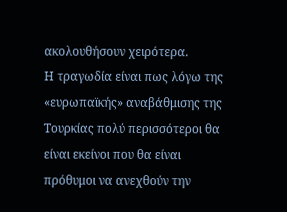ακολουθήσουν χειρότερα.
Η τραγωδία είναι πως λόγω της «ευρωπαϊκής» αναβάθμισης της Τουρκίας πολύ περισσότεροι θα είναι εκείνοι που θα είναι πρόθυμοι να ανεχθούν την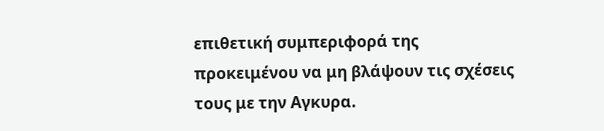επιθετική συμπεριφορά της προκειμένου να μη βλάψουν τις σχέσεις τους με την Αγκυρα.